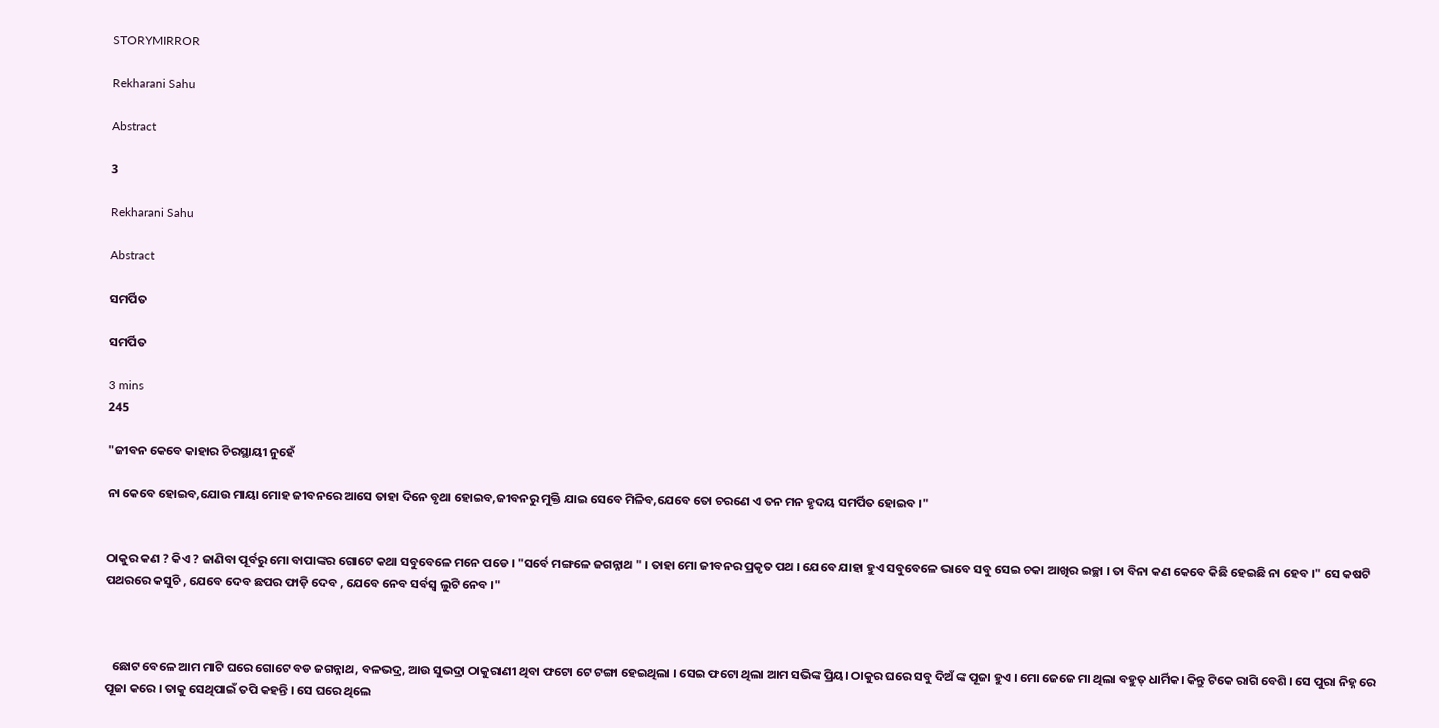STORYMIRROR

Rekharani Sahu

Abstract

3

Rekharani Sahu

Abstract

ସମର୍ପିତ

ସମର୍ପିତ

3 mins
245

"ଜୀବନ କେବେ କାହାର ଚିରସ୍ଥାୟୀ ନୁହେଁ

ନା କେବେ ହୋଇବ,ଯୋଉ ମାୟା ମୋହ ଜୀବନରେ ଆସେ ତାହା ଦିନେ ବୃଥା ହୋଇବ,ଜୀବନରୁ ମୁକ୍ତି ଯାଇ ସେବେ ମିଳିବ,ଯେବେ ତୋ ଚରଣେ ଏ ତନ ମନ ହୃଦୟ ସମର୍ପିତ ହୋଇବ ।"


ଠାକୁର କଣ ? କିଏ ? ଜାଣିବା ପୂର୍ବରୁ ମୋ ବାପାଙ୍କର ଗୋଟେ କଥା ସବୁବେଳେ ମନେ ପଡେ । "ସର୍ବେ ମଙ୍ଗଳେ ଜଗନ୍ନାଥ " । ତାହା ମୋ ଜୀବନର ପ୍ରକୃତ ପଥ । ଯେବେ ଯାହା ହୁଏ ସବୁବେଳେ ଭାବେ ସବୁ ସେଇ ଚକା ଆଖିର ଇଚ୍ଛା । ତା ବିନା କଣ କେବେ କିଛି ହେଇଛି ନା ହେବ ।" ସେ କଷଟି ପଥରରେ କସୁଚି , ଯେବେ ଦେବ ଛପର ଫାଡ଼ି ଦେବ , ଯେବେ ନେବ ସର୍ବସ୍ବ ଲୁଟି ନେବ ।"



  ଛୋଟ ବେଳେ ଆମ ମାଟି ଘରେ ଗୋଟେ ବଡ ଜଗନ୍ନାଥ, ବଳଭଦ୍ର, ଆଉ ସୁଭଦ୍ରା ଠାକୁରାଣୀ ଥିବା ଫଟୋ ଟେ ଟଙ୍ଗା ହେଇଥିଲା । ସେଇ ଫଟୋ ଥିଲା ଆମ ସଭିଙ୍କ ପ୍ରିୟ। ଠାକୁର ଘରେ ସବୁ ଦିଅଁ ଙ୍କ ପୂଜା ହୁଏ । ମୋ ଜେଜେ ମା ଥିଲା ବହୁତ୍ ଧାର୍ମିକ। କିନ୍ତୁ ଟିକେ ରାଗି ବେଶି । ସେ ପୁରା ନିହ୍ନ ରେ ପୂଜା କରେ । ତାକୁ ସେଥିପାଇଁ ତପି କହନ୍ତି । ସେ ଘରେ ଥିଲେ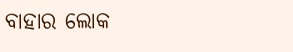ବାହାର ଲୋକ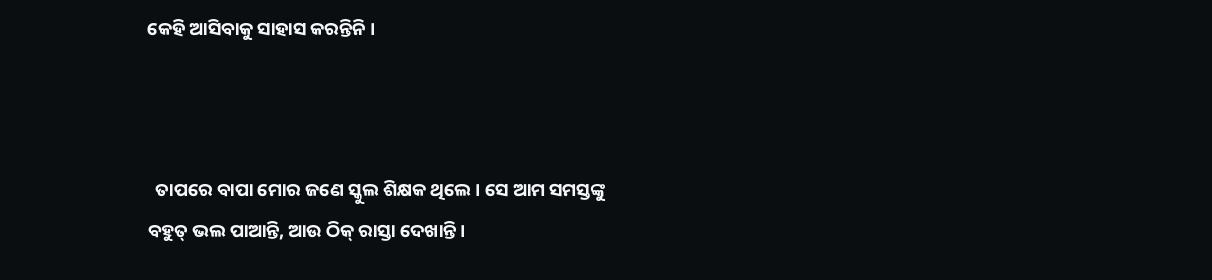କେହି ଆସିବାକୁ ସାହାସ କରନ୍ତିନି ।



  ତାପରେ ବାପା ମୋର ଜଣେ ସ୍କୁଲ ଶିକ୍ଷକ ଥିଲେ । ସେ ଆମ ସମସ୍ତଙ୍କୁ ବହୁତ୍ ଭଲ ପାଆନ୍ତି, ଆଉ ଠିକ୍ ରାସ୍ତା ଦେଖାନ୍ତି ।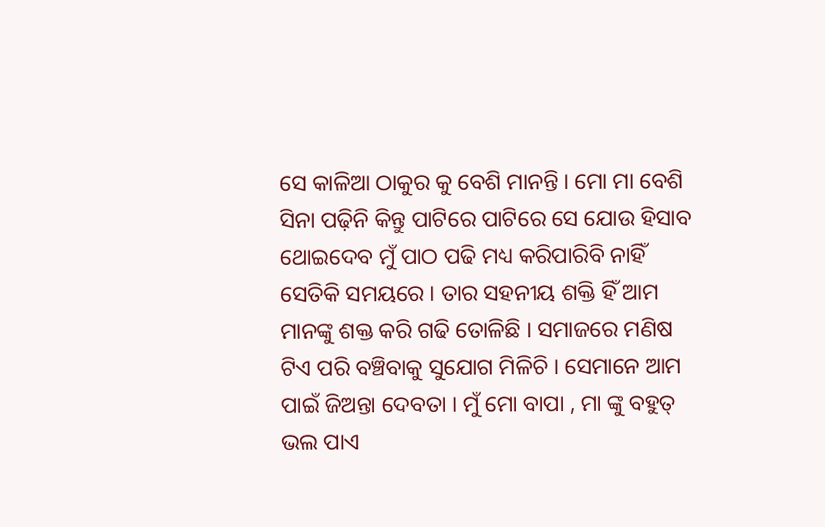ସେ କାଳିଆ ଠାକୁର କୁ ବେଶି ମାନନ୍ତି । ମୋ ମା ବେଶି ସିନା ପଢ଼ିନି କିନ୍ତୁ ପାଟିରେ ପାଟିରେ ସେ ଯୋଉ ହିସାବ ଥୋଇଦେବ ମୁଁ ପାଠ ପଢି ମଧ୍ୟ କରିପାରିବି ନାହିଁ ସେତିକି ସମୟରେ । ତାର ସହନୀୟ ଶକ୍ତି ହିଁ ଆମ ମାନଙ୍କୁ ଶକ୍ତ କରି ଗଢି ତୋଳିଛି । ସମାଜରେ ମଣିଷ ଟିଏ ପରି ବଞ୍ଚିବାକୁ ସୁଯୋଗ ମିଳିଚି । ସେମାନେ ଆମ ପାଇଁ ଜିଅନ୍ତା ଦେବତା । ମୁଁ ମୋ ବାପା , ମା ଙ୍କୁ ବହୁତ୍ ଭଲ ପାଏ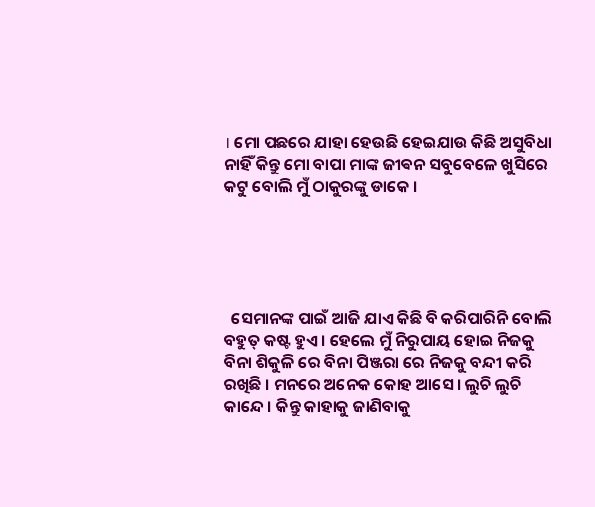। ମୋ ପଛରେ ଯାହା ହେଉଛି ହେଇଯାଉ କିଛି ଅସୁବିଧା ନାହିଁ କିନ୍ତୁ ମୋ ବାପା ମାଙ୍କ ଜୀଵନ ସବୁବେଳେ ଖୁସିରେ କଟୁ ବୋଲି ମୁଁ ଠାକୁରଙ୍କୁ ଡାକେ ।





  ସେମାନଙ୍କ ପାଇଁ ଆଜି ଯାଏ କିଛି ବି କରିପାରିନି ବୋଲି ବହୁତ୍ କଷ୍ଟ ହୁଏ । ହେଲେ ମୁଁ ନିରୁପାୟ ହୋଇ ନିଜକୁ ବିନା ଶିକୁଳି ରେ ବିନା ପିଞ୍ଜରା ରେ ନିଜକୁ ବନ୍ଦୀ କରି ରଖିଛି । ମନରେ ଅନେକ କୋହ ଆସେ । ଲୁଚି ଲୁଚି କାନ୍ଦେ । କିନ୍ତୁ କାହାକୁ ଜାଣିବାକୁ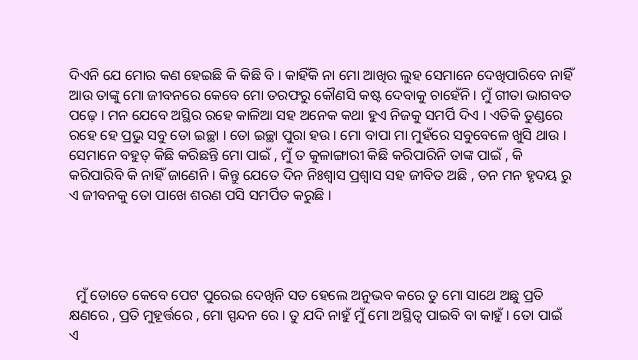ଦିଏନି ଯେ ମୋର କଣ ହେଇଛି କି କିଛି ବି । କାହିଁକି ନା ମୋ ଆଖିର ଲୁହ ସେମାନେ ଦେଖିପାରିବେ ନାହିଁ ଆଉ ତାଙ୍କୁ ମୋ ଜୀବନରେ କେବେ ମୋ ତରଫରୁ କୌଣସି କଷ୍ଟ ଦେବାକୁ ଚାହେଁନି । ମୁଁ ଗୀତା ଭାଗବତ ପଢ଼େ । ମନ ଯେବେ ଅସ୍ଥିର ରହେ କାଳିଆ ସହ ଅନେକ କଥା ହୁଏ ନିଜକୁ ସମର୍ପି ଦିଏ । ଏତିକି ତୁଣ୍ଡରେ ରହେ ହେ ପ୍ରଭୁ ସବୁ ତୋ ଇଚ୍ଛା । ତୋ ଇଚ୍ଛା ପୁରା ହଉ । ମୋ ବାପା ମା ମୁହଁରେ ସବୁବେଳେ ଖୁସି ଥାଉ । ସେମାନେ ବହୁତ୍ କିଛି କରିଛନ୍ତି ମୋ ପାଇଁ , ମୁଁ ତ କୁଳାଙ୍ଗାରୀ କିଛି କରିପାରିନି ତାଙ୍କ ପାଇଁ , କି କରିପାରିବି କି ନାହିଁ ଜାଣେନି । କିନ୍ତୁ ଯେତେ ଦିନ ନିଃଶ୍ୱାସ ପ୍ରଶ୍ଵାସ ସହ ଜୀବିତ ଅଛି , ତନ ମନ ହୃଦୟ ରୁ ଏ ଜୀବନକୁ ତୋ ପାଖେ ଶରଣ ପସି ସମର୍ପିତ କରୁଛି ।




  ମୁଁ ତୋତେ କେବେ ପେଟ ପୁରେଇ ଦେଖିନି ସତ ହେଲେ ଅନୁଭବ କରେ ତୁ ମୋ ସାଥେ ଅଛୁ ପ୍ରତି କ୍ଷଣରେ , ପ୍ରତି ମୁହୂର୍ତ୍ତରେ , ମୋ ସ୍ପନ୍ଦନ ରେ । ତୁ ଯଦି ନାହୁଁ ମୁଁ ମୋ ଅସ୍ଥିତ୍ଵ ପାଇବି ବା କାହୁଁ । ତୋ ପାଇଁ ଏ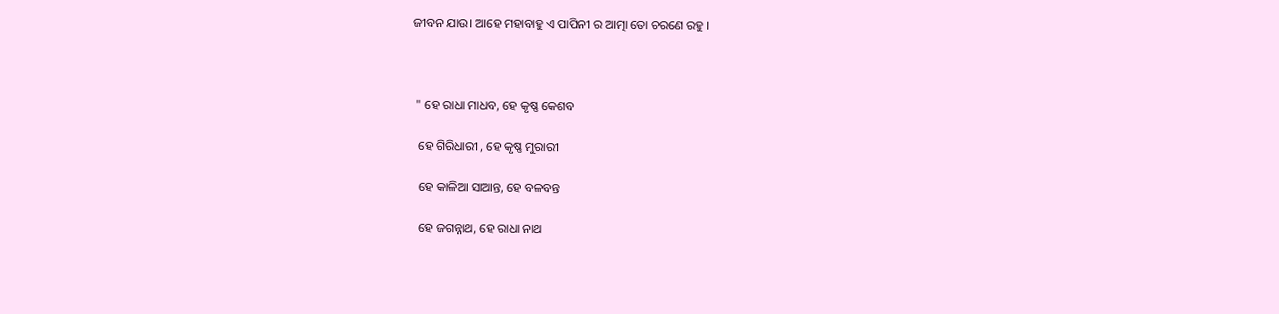ଜୀବନ ଯାଉ। ଆହେ ମହାବାହୁ ଏ ପାପିନୀ ର ଆତ୍ମା ତୋ ଚରଣେ ରହୁ ।



 " ହେ ରାଧା ମାଧବ, ହେ କୃଷ୍ଣ କେଶବ

  ହେ ଗିରିଧାରୀ , ହେ କୃଷ୍ଣ ମୁରାରୀ

  ହେ କାଳିଆ ସାଆନ୍ତ, ହେ ବଳବନ୍ତ

  ହେ ଜଗନ୍ନାଥ, ହେ ରାଧା ନାଥ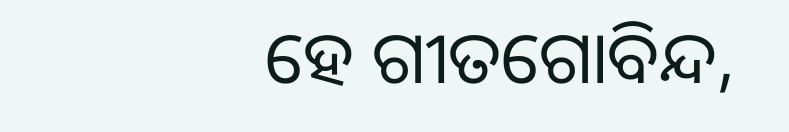ହେ ଗୀତଗୋବିନ୍ଦ,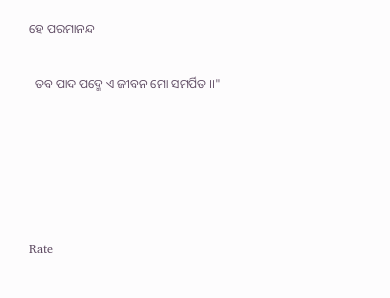ହେ ପରମାନନ୍ଦ

  ତବ ପାଦ ପଦ୍ମେ ଏ ଜୀବନ ମୋ ସମର୍ପିତ ।।"





Rate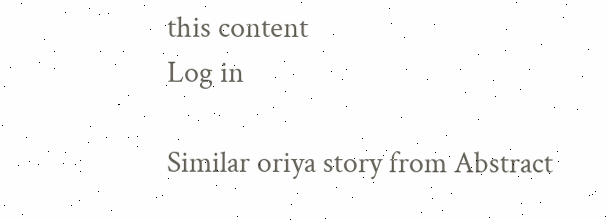this content
Log in

Similar oriya story from Abstract